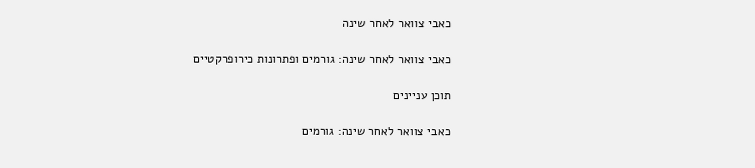כאבי צוואר לאחר שינה

כאבי צוואר לאחר שינה: גורמים ופתרונות כירופרקטיים

תוכן עניינים

כאבי צוואר לאחר שינה: גורמים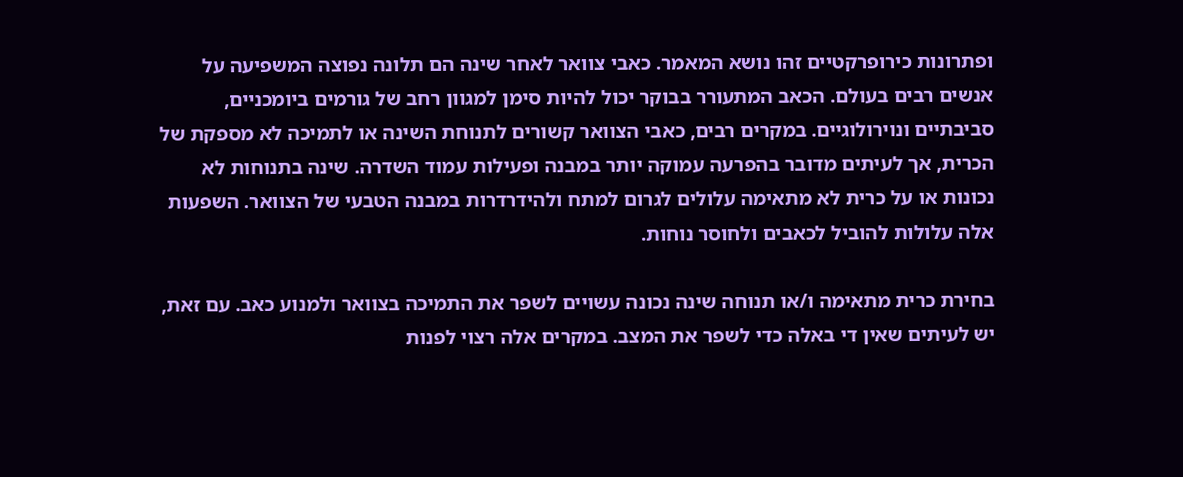ופתרונות כירופרקטיים זהו נושא המאמר. כאבי צוואר לאחר שינה הם תלונה נפוצה המשפיעה על אנשים רבים בעולם. הכאב המתעורר בבוקר יכול להיות סימן למגוון רחב של גורמים ביומכניים, סביבתיים ונוירולוגיים. במקרים רבים, כאבי הצוואר קשורים לתנוחת השינה או לתמיכה לא מספקת של הכרית, אך לעיתים מדובר בהפרעה עמוקה יותר במבנה ופעילות עמוד השדרה. שינה בתנוחות לא נכונות או על כרית לא מתאימה עלולים לגרום למתח ולהידרדרות במבנה הטבעי של הצוואר. השפעות אלה עלולות להוביל לכאבים ולחוסר נוחות.

בחירת כרית מתאימה ו/או תנוחה שינה נכונה עשויים לשפר את התמיכה בצוואר ולמנוע כאב. עם זאת, יש לעיתים שאין די באלה כדי לשפר את המצב. במקרים אלה רצוי לפנות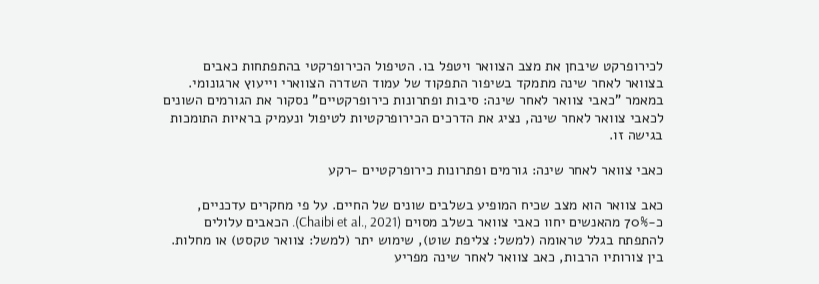לכירופרקט שיבחן את מצב הצוואר ויטפל בו. הטיפול הכירופרקטי בהתפתחות כאבים בצוואר לאחר שינה מתמקד בשיפור התפקוד של עמוד השדרה הצווארי וייעוץ ארגונומי. במאמר "כאבי צוואר לאחר שינה: סיבות ופתרונות כירופרקטיים" נסקור את הגורמים השונים לכאבי צוואר לאחר שינה, נציג את הדרכים הכירופרקטיות לטיפול ונעמיק בראיות התומכות בגישה זו.

כאבי צוואר לאחר שינה: גורמים ופתרונות כירופרקטיים -רקע

כאב צוואר הוא מצב שכיח המופיע בשלבים שונים של החיים. על פי מחקרים עדכניים, כ-70% מהאנשים יחוו כאבי צוואר בשלב מסוים (Chaibi et al., 2021). הכאבים עלולים להתפתח בגלל טראומה (למשל: צליפת שוט), שימוש יתר (למשל: צוואר טקסט) או מחלות. בין צורותיו הרבות, כאב צוואר לאחר שינה מפריע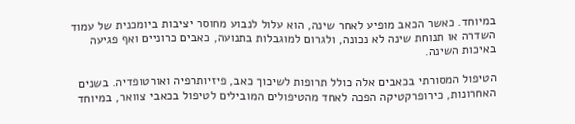במיוחד. כאשר הכאב מופיע לאחר שינה, הוא עלול לנבוע מחוסר יציבות ביומכנית של עמוד השדרה או תנוחת שינה לא נכונה, ולגרום למוגבלות בתנועה, כאבים כרוניים ואף פגיעה באיכות השינה.

הטיפול המסורתי בכאבים אלה כולל תרופות לשיכוך כאב, פיזיותרפיה ואורטופדיה. בשנים האחרונות, כירופרקטיקה הפכה לאחד מהטיפולים המובילים לטיפול בכאבי צוואר, במיוחד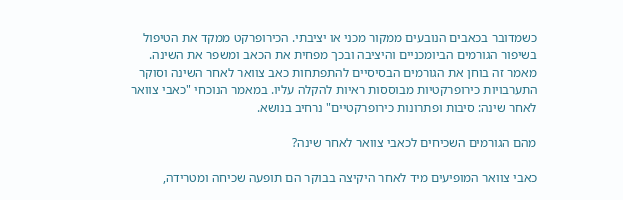כשמדובר בכאבים הנובעים ממקור מכני או יציבתי. הכירופרקט ממקד את הטיפול בשיפור הגורמים הביומכניים והיציבה ובכך מפחית את הכאב ומשפר את השינה. מאמר זה בוחן את הגורמים הבסיסיים להתפתחות כאב צוואר לאחר השינה וסוקר התערבויות כירופרקטיות מבוססות ראיות להקלה עליו. במאמר הנוכחי "כאבי צוואר לאחר שינה: סיבות ופתרונות כירופרקטיים" נרחיב בנושא.

מהם הגורמים השכיחים לכאבי צוואר לאחר שינה?

כאבי צוואר המופיעים מיד לאחר היקיצה בבוקר הם תופעה שכיחה ומטרידה,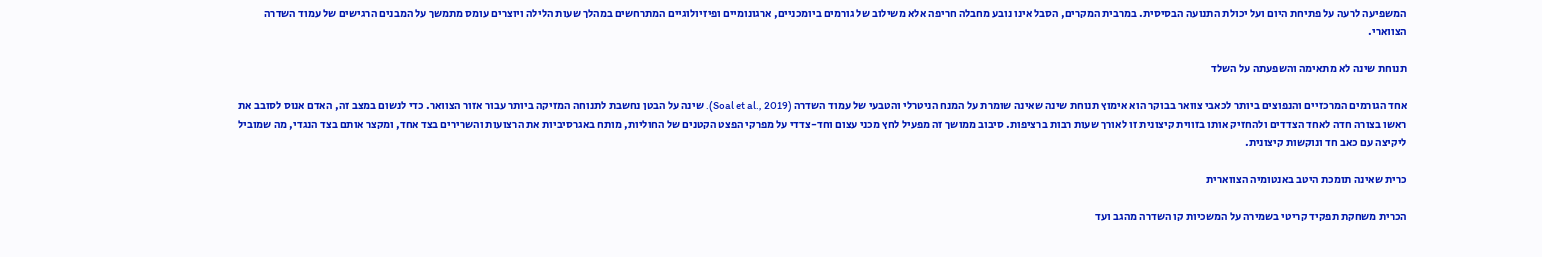המשפיעה לרעה על פתיחת היום ועל יכולת התנועה הבסיסית. במרבית המקרים, הסבל אינו נובע מחבלה חריפה אלא משילוב של גורמים ביומכניים, ארגונומיים ופיזיולוגיים המתרחשים במהלך שעות הלילה ויוצרים עומס מתמשך על המבנים הרגישים של עמוד השדרה הצווארי.

תנוחת שינה לא מתאימה והשפעתה על השלד

אחד הגורמים המרכזיים והנפוצים ביותר לכאבי צוואר בבוקר הוא אימוץ תנוחת שינה שאינה שומרת על המנח הניטרלי והטבעי של עמוד השדרה (Soal et al., 2019). שינה על הבטן נחשבת לתנוחה המזיקה ביותר עבור אזור הצוואר. כדי לנשום במצב זה, האדם אנוס לסובב את ראשו בצורה חדה לאחד הצדדים ולהחזיק אותו בזווית קיצונית זו לאורך שעות רבות ברציפות. סיבוב ממושך זה מפעיל לחץ מכני עצום וחד-צדדי על מפרקי הפצט הקטנים של החוליות, מותח באגרסיביות את הרצועות והשרירים בצד אחד, ומקצר אותם בצד הנגדי, מה שמוביל ליקיצה עם כאב חד ונוקשות קיצונית.

כרית שאינה תומכת היטב באנטומיה הצווארית

הכרית משחקת תפקיד קריטי בשמירה על המשכיות קו השדרה מהגב ועד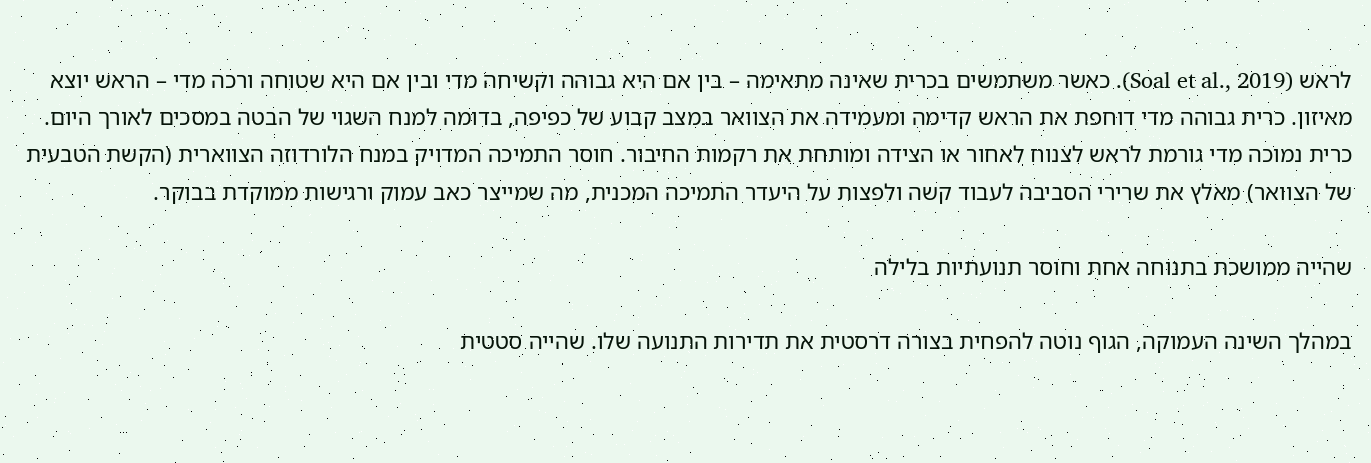לראש (Soal et al., 2019). כאשר משתמשים בכרית שאינה מתאימה – בין אם היא גבוהה וקשיחה מדי ובין אם היא שטוחה ורכה מדי – הראש יוצא מאיזון. כרית גבוהה מדי דוחפת את הראש קדימה ומעמידה את הצוואר במצב קבוע של כפיפה, בדומה למנח השגוי של הבטה במסכים לאורך היום. כרית נמוכה מדי גורמת לראש לצנוח לאחור או הצידה ומותחת את רקמות החיבור. חוסר התמיכה המדויק במנח הלורדוזה הצווארית (הקשת הטבעית של הצוואר) מאלץ את שרירי הסביבה לעבוד קשה ולפצות על היעדר התמיכה המכנית, מה שמייצר כאב עמוק ורגישות ממוקדת בבוקר.

שהייה ממושכת בתנוחה אחת וחוסר תנועתיות בלילה

במהלך השינה העמוקה, הגוף נוטה להפחית בצורה דרסטית את תדירות התנועה שלו. שהייה סטטית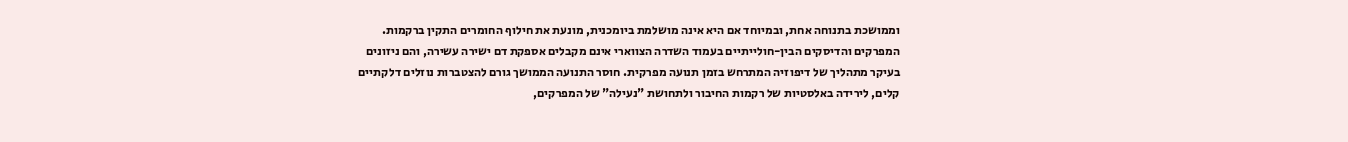וממושכת בתנוחה אחת, ובמיוחד אם היא אינה מושלמת ביומכנית, מונעת את חילוף החומרים התקין ברקמות. המפרקים והדיסקים הבין-חולייתיים בעמוד השדרה הצווארי אינם מקבלים אספקת דם ישירה עשירה, והם ניזונים בעיקר מתהליך של דיפוזיה המתרחש בזמן תנועה מפרקית. חוסר התנועה הממושך גורם להצטברות נוזלים דלקתיים קלים, לירידה באלסטיות של רקמות החיבור ולתחושת "נעילה" של המפרקים,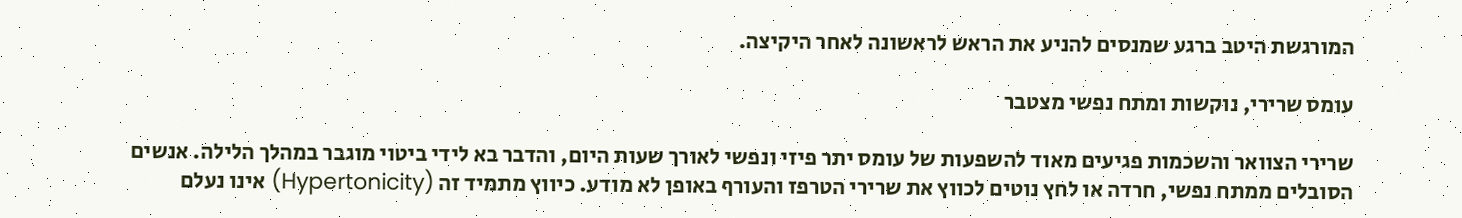המורגשת היטב ברגע שמנסים להניע את הראש לראשונה לאחר היקיצה.

עומס שרירי, נוקשות ומתח נפשי מצטבר

שרירי הצוואר והשכמות פגיעים מאוד להשפעות של עומס יתר פיזי ונפשי לאורך שעות היום, והדבר בא לידי ביטוי מוגבר במהלך הלילה. אנשים הסובלים ממתח נפשי, חרדה או לחץ נוטים לכווץ את שרירי הטרפז והעורף באופן לא מודע. כיווץ מתמיד זה (Hypertonicity) אינו נעלם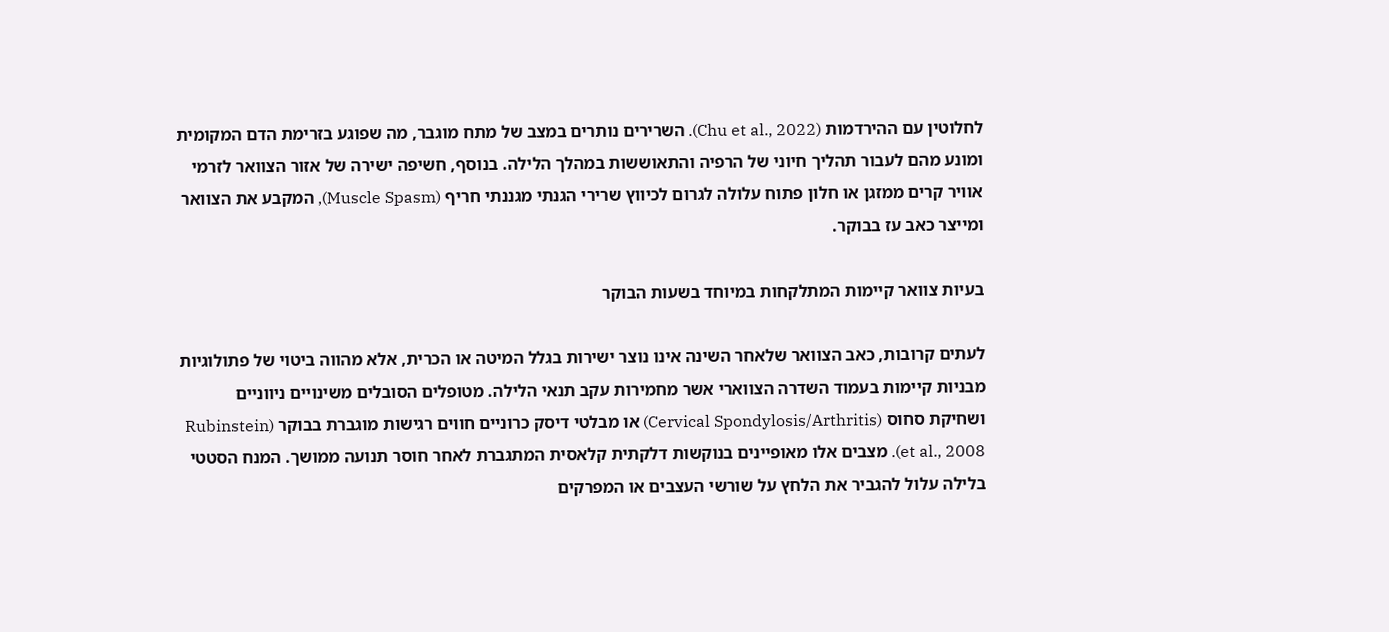לחלוטין עם ההירדמות (Chu et al., 2022). השרירים נותרים במצב של מתח מוגבר, מה שפוגע בזרימת הדם המקומית ומונע מהם לעבור תהליך חיוני של הרפיה והתאוששות במהלך הלילה. בנוסף, חשיפה ישירה של אזור הצוואר לזרמי אוויר קרים ממזגן או חלון פתוח עלולה לגרום לכיווץ שרירי הגנתי מגננתי חריף (Muscle Spasm), המקבע את הצוואר ומייצר כאב עז בבוקר.

בעיות צוואר קיימות המתלקחות במיוחד בשעות הבוקר

לעתים קרובות, כאב הצוואר שלאחר השינה אינו נוצר ישירות בגלל המיטה או הכרית, אלא מהווה ביטוי של פתולוגיות מבניות קיימות בעמוד השדרה הצווארי אשר מחמירות עקב תנאי הלילה. מטופלים הסובלים משינויים ניווניים ושחיקת סחוס (Cervical Spondylosis/Arthritis) או מבלטי דיסק כרוניים חווים רגישות מוגברת בבוקר (Rubinstein et al., 2008). מצבים אלו מאופיינים בנוקשות דלקתית קלאסית המתגברת לאחר חוסר תנועה ממושך. המנח הסטטי בלילה עלול להגביר את הלחץ על שורשי העצבים או המפרקים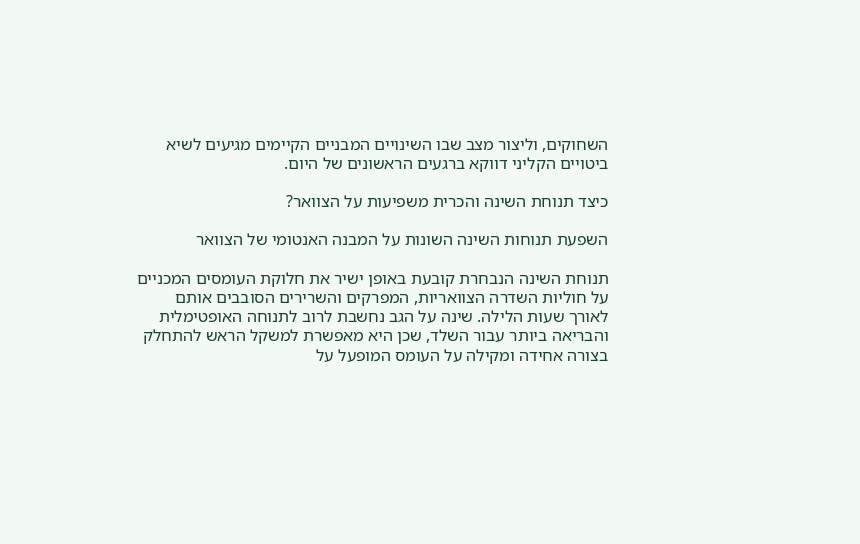השחוקים, וליצור מצב שבו השינויים המבניים הקיימים מגיעים לשיא ביטויים הקליני דווקא ברגעים הראשונים של היום.

כיצד תנוחת השינה והכרית משפיעות על הצוואר?

השפעת תנוחות השינה השונות על המבנה האנטומי של הצוואר

תנוחת השינה הנבחרת קובעת באופן ישיר את חלוקת העומסים המכניים על חוליות השדרה הצוואריות, המפרקים והשרירים הסובבים אותם לאורך שעות הלילה. שינה על הגב נחשבת לרוב לתנוחה האופטימלית והבריאה ביותר עבור השלד, שכן היא מאפשרת למשקל הראש להתחלק בצורה אחידה ומקילה על העומס המופעל על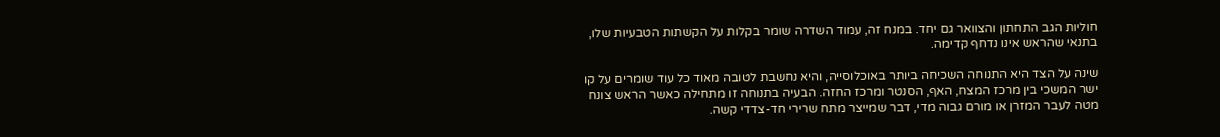חוליות הגב התחתון והצוואר גם יחד. במנח זה, עמוד השדרה שומר בקלות על הקשתות הטבעיות שלו, בתנאי שהראש אינו נדחף קדימה.

שינה על הצד היא התנוחה השכיחה ביותר באוכלוסייה, והיא נחשבת לטובה מאוד כל עוד שומרים על קו ישר המשכי בין מרכז המצח, האף, הסנטר ומרכז החזה. הבעיה בתנוחה זו מתחילה כאשר הראש צונח מטה לעבר המזרן או מורם גבוה מדי, דבר שמייצר מתח שרירי חד-צדדי קשה.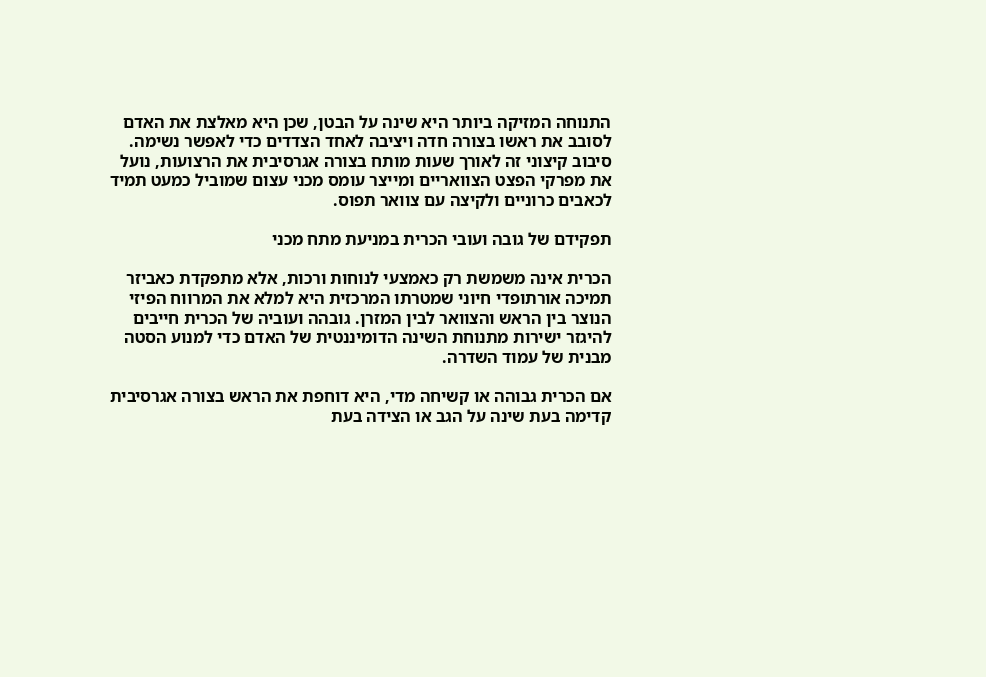התנוחה המזיקה ביותר היא שינה על הבטן, שכן היא מאלצת את האדם לסובב את ראשו בצורה חדה ויציבה לאחד הצדדים כדי לאפשר נשימה. סיבוב קיצוני זה לאורך שעות מותח בצורה אגרסיבית את הרצועות, נועל את מפרקי הפצט הצוואריים ומייצר עומס מכני עצום שמוביל כמעט תמיד לכאבים כרוניים ולקיצה עם צוואר תפוס.

תפקידם של גובה ועובי הכרית במניעת מתח מכני

הכרית אינה משמשת רק כאמצעי לנוחות ורכות, אלא מתפקדת כאביזר תמיכה אורתופדי חיוני שמטרתו המרכזית היא למלא את המרווח הפיזי הנוצר בין הראש והצוואר לבין המזרן. גובהה ועוביה של הכרית חייבים להיגזר ישירות מתנוחת השינה הדומיננטית של האדם כדי למנוע הסטה מבנית של עמוד השדרה.

אם הכרית גבוהה או קשיחה מדי, היא דוחפת את הראש בצורה אגרסיבית קדימה בעת שינה על הגב או הצידה בעת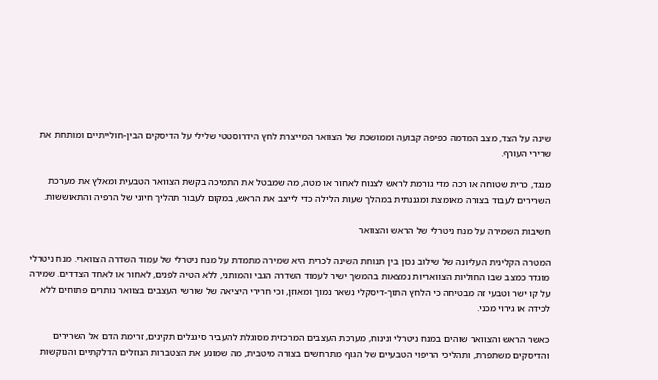שינה על הצד, מצב המדמה כפיפה קבועה וממושכת של הצוואר המייצרת לחץ הידרוסטטי שלילי על הדיסקים הבין-חולייתיים ומותחת את שרירי העורף.

מנגד, כרית שטוחה או רכה מדי גורמת לראש לצנוח לאחור או מטה, מה שמבטל את התמיכה בקשת הצוואר הטבעית ומאלץ את מערכת השרירים לעבוד בצורה מאומצת ומגננתית במהלך שעות הלילה כדי לייצב את הראש, במקום לעבור תהליך חיוני של הרפיה והתאוששות.

חשיבות השמירה על מנח ניטרלי של הראש והצוואר

המטרה הקלינית העליונה של שילוב נכון בין תנוחת השינה לכרית היא שמירה מתמדת על מנח ניטרלי של עמוד השדרה הצווארי. מנח ניטרלי מוגדר כמצב שבו החוליות הצוואריות נמצאות בהמשך ישיר לעמוד השדרה הגבי והמותני, ללא הטיה לפנים, לאחור או לאחד הצדדים. שמירה על קו ישר וטבעי זה מבטיחה כי הלחץ התוך-דיסקלי נשאר נמוך ומאוזן, וכי חרירי היציאה של שורשי העצבים בצוואר נותרים פתוחים ללא לכידה או גירוי מכני.

כאשר הראש והצוואר שוהים במנח ניטרלי ונינוח, מערכת העצבים המרכזית מסוגלת להעביר סיגנלים תקינים, זרימת הדם אל השרירים והדיסקים משתפרת, ותהליכי הריפוי הטבעיים של הגוף מתרחשים בצורה מיטבית, מה שמונע את הצטברות הנוזלים הדלקתיים והנוקשות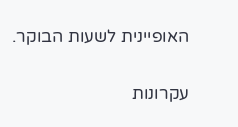האופיינית לשעות הבוקר.

עקרונות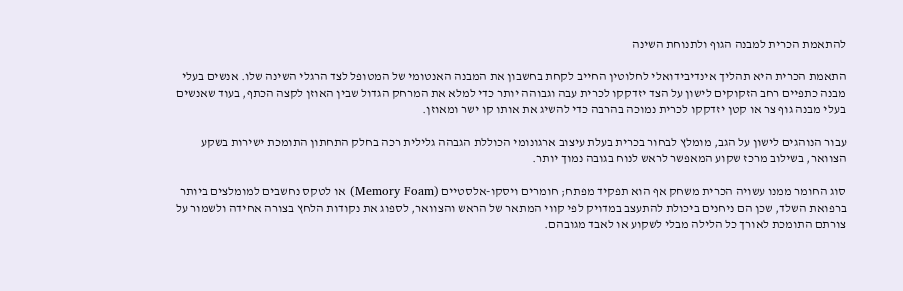להתאמת הכרית למבנה הגוף ולתנוחת השינה

התאמת הכרית היא תהליך אינדיבידואלי לחלוטין החייב לקחת בחשבון את המבנה האנטומי של המטופל לצד הרגלי השינה שלו. אנשים בעלי מבנה כתפיים רחב הזקוקים לישון על הצד יזדקקו לכרית עבה וגבוהה יותר כדי למלא את המרחק הגדול שבין האוזן לקצה הכתף, בעוד שאנשים בעלי מבנה גוף צר או קטן יזדקקו לכרית נמוכה בהרבה כדי להשיג את אותו קו ישר ומאוזן.

עבור הנוהגים לישון על הגב, מומלץ לבחור בכרית בעלת עיצוב ארגונומי הכוללת הגבהה גלילית רכה בחלק התחתון התומכת ישירות בשקע הצוואר, בשילוב מרכז שקוע המאפשר לראש לנוח בגובה נמוך יותר.

סוג החומר ממנו עשויה הכרית משחק אף הוא תפקיד מפתח; חומרים ויסקו-אלסטיים (Memory Foam) או לטקס נחשבים למומלצים ביותר ברפואת השלד, שכן הם ניחנים ביכולת להתעצב במדויק לפי קווי המתאר של הראש והצוואר, לספוג את נקודות הלחץ בצורה אחידה ולשמור על צורתם התומכת לאורך כל הלילה מבלי לשקוע או לאבד מגובהם.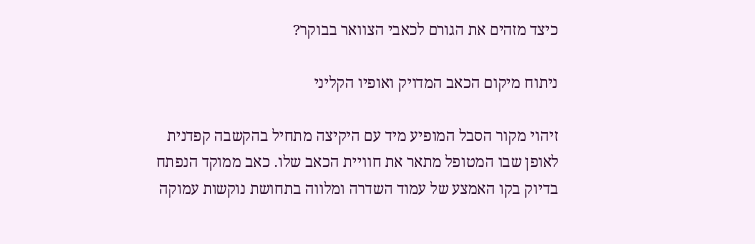כיצד מזהים את הגורם לכאבי הצוואר בבוקר?

ניתוח מיקום הכאב המדויק ואופיו הקליני

זיהוי מקור הסבל המופיע מיד עם היקיצה מתחיל בהקשבה קפדנית לאופן שבו המטופל מתאר את חוויית הכאב שלו. כאב ממוקד הנפתח בדיוק בקו האמצע של עמוד השדרה ומלווה בתחושת נוקשות עמוקה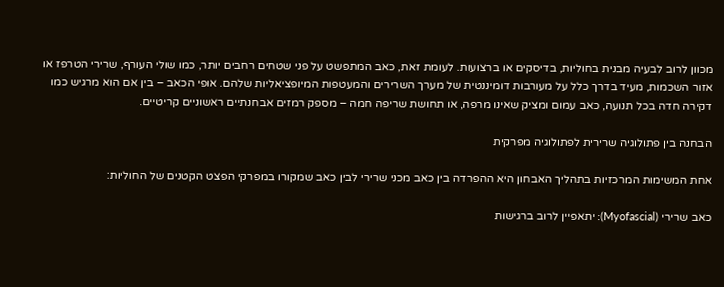מכוון לרוב לבעיה מבנית בחוליות, בדיסקים או ברצועות. לעומת זאת, כאב המתפשט על פני שטחים רחבים יותר, כמו שולי העורף, שרירי הטרפז או אזור השכמות, מעיד בדרך כלל על מעורבות דומיננטית של מערך השרירים והמעטפות המיופציאליות שלהם. אופי הכאב – בין אם הוא מרגיש כמו דקירה חדה בכל תנועה, כאב עמום ומציק שאינו מרפה, או תחושת שריפה חמה – מספק רמזים אבחנתיים ראשוניים קריטיים.

הבחנה בין פתולוגיה שרירית לפתולוגיה מפרקית

אחת המשימות המרכזיות בתהליך האבחון היא ההפרדה בין כאב מכני שרירי לבין כאב שמקורו במפרקי הפצט הקטנים של החוליות:

כאב שרירי (Myofascial): יתאפיין לרוב ברגישות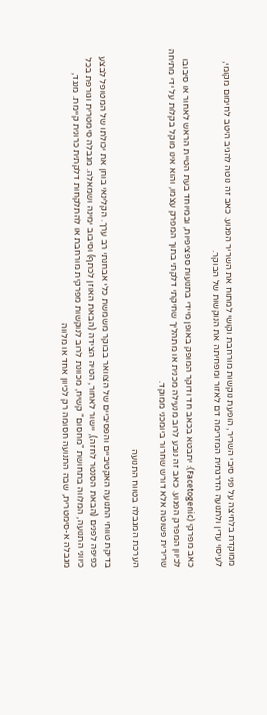ממוקדת בלחיצה על פני סיבי השריר, הופעת נוקשות מורחבת וקושי למתוח את השריר הפגוע. כאב זה נוטה להגיב היטב לחימום מקומי, לעיסוי עדין ולתנועה הדרגתית המזרימה דם לאזור ומפחיתה את הנוקשות של הבוקר.

כאב מפרקי (Facetogenic): יתבטא בכאב חד ודוקר המופק באופן מיידי בתנועות ספציפיות, ובמיוחד בעת הטיית הראש לאחור או סיבובו לכיוון המפרק הפגוע. כאב זה נובע לרוב מנעילה מכנית או מתהליך שחיקתי דלקתי בתוך המפרק עצמו, והוא אינו מוקל בקלות על ידי מתיחה שרירית פשוטה אלא דורש שחרור ביומכני ממוקד.

הערכת המגבלה בטווח התנועה

בדיקת טווחי התנועה האקטיביים והפסיביים של הצוואר בבוקר משמשת כלי אבחנתי רב ערך. הקלינאי בוחן את יכולתו של המטופל לבצע כפיפה לפנים (הבאת הסנטר לחזה), יישור לאחור, הטיה הצידה (הבאת האוזן לכתף) וסיבוב ימינה ושמאלה. מגבלה סימטרית וגורפת בכל כיווני התנועה, המלווה בתחושת "מחסום" קשיח, מכוונת לרוב לנוקשות מפרקית מורחבת או להתלקחות דלקתית כרונית קיימת. מנגד, מגבלה א-סימטרית, שבה התנועה חסומה רק לכיוון אחד או מלווה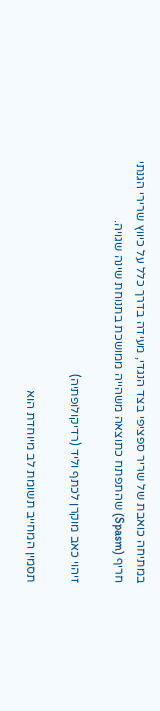במתיחה כואבת של שריר ספציפי בצד הנגדי, מעידה בדרך כלל על כיווץ שרירי הגנתי חריף (Spasm) שהתפתח כתוצאה משהייה ממושכת בתנוחת שינה שגויה.

זיהוי כאב מוקרן לכתף וליד (רדיקולופתיה)

תסמין המחייב תשומת לב מיוחדת הוא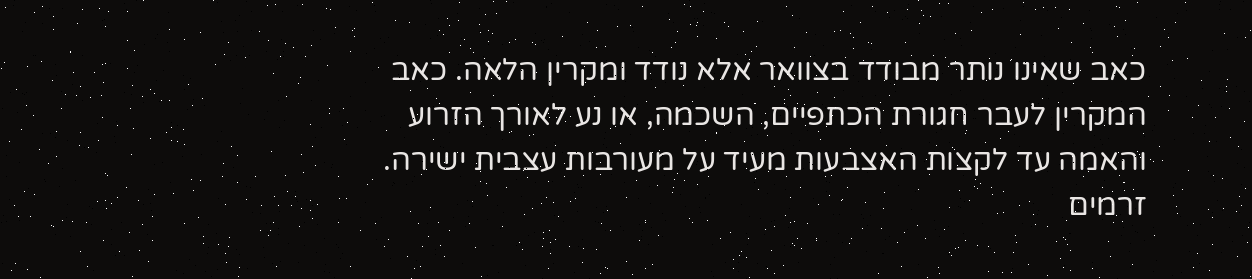כאב שאינו נותר מבודד בצוואר אלא נודד ומקרין הלאה. כאב המקרין לעבר חגורת הכתפיים, השכמה, או נע לאורך הזרוע והאמה עד לקצות האצבעות מעיד על מעורבות עצבית ישירה. זרמים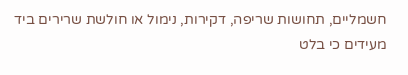חשמליים, תחושות שריפה, דקירות, נימול או חולשת שרירים ביד מעידים כי בלט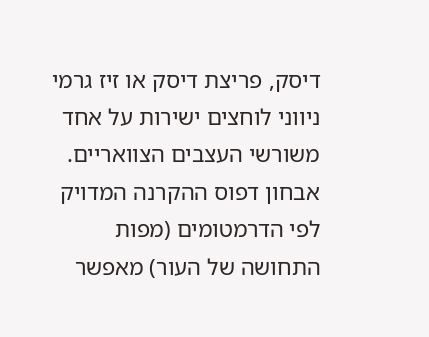דיסק, פריצת דיסק או זיז גרמי ניווני לוחצים ישירות על אחד משורשי העצבים הצוואריים. אבחון דפוס ההקרנה המדויק לפי הדרמטומים (מפות התחושה של העור) מאפשר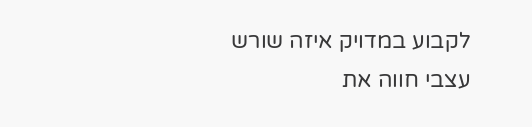לקבוע במדויק איזה שורש עצבי חווה את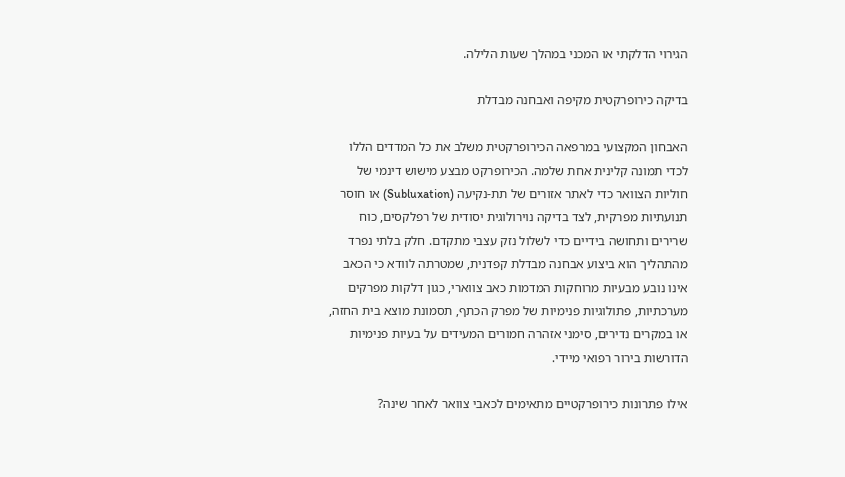הגירוי הדלקתי או המכני במהלך שעות הלילה.

בדיקה כירופרקטית מקיפה ואבחנה מבדלת

האבחון המקצועי במרפאה הכירופרקטית משלב את כל המדדים הללו לכדי תמונה קלינית אחת שלמה. הכירופרקט מבצע מישוש דינמי של חוליות הצוואר כדי לאתר אזורים של תת-נקיעה (Subluxation) או חוסר תנועתיות מפרקית, לצד בדיקה נוירולוגית יסודית של רפלקסים, כוח שרירים ותחושה בידיים כדי לשלול נזק עצבי מתקדם. חלק בלתי נפרד מהתהליך הוא ביצוע אבחנה מבדלת קפדנית, שמטרתה לוודא כי הכאב אינו נובע מבעיות מרוחקות המדמות כאב צווארי, כגון דלקות מפרקים מערכתיות, פתולוגיות פנימיות של מפרק הכתף, תסמונת מוצא בית החזה, או במקרים נדירים, סימני אזהרה חמורים המעידים על בעיות פנימיות הדורשות בירור רפואי מיידי.

אילו פתרונות כירופרקטיים מתאימים לכאבי צוואר לאחר שינה?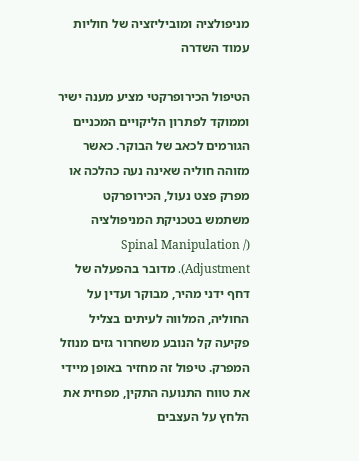מניפולציה ומוביליזציה של חוליות עמוד השדרה

הטיפול הכירופרקטי מציע מענה ישיר וממוקד לפתרון הליקויים המכניים הגורמים לכאב של הבוקר. כאשר מזוהה חוליה שאינה נעה כהלכה או מפרק פצט נעול, הכירופרקט משתמש בטכניקת המניפולציה (Spinal Manipulation / Adjustment). מדובר בהפעלה של דחף ידני מהיר, מבוקר ועדין על החוליה, המלווה לעיתים בצליל פקיעה קל הנובע משחרור גזים מנוזל המפרק. טיפול זה מחזיר באופן מיידי את טווח התנועה התקין, מפחית את הלחץ על העצבים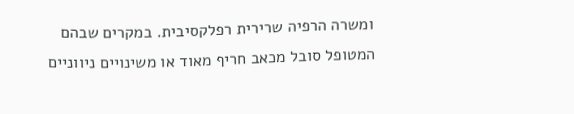ומשרה הרפיה שרירית רפלקסיבית. במקרים שבהם המטופל סובל מכאב חריף מאוד או משינויים ניווניים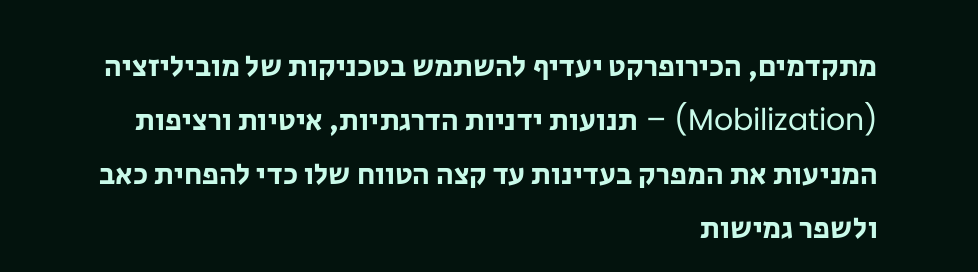מתקדמים, הכירופרקט יעדיף להשתמש בטכניקות של מוביליזציה (Mobilization) – תנועות ידניות הדרגתיות, איטיות ורציפות המניעות את המפרק בעדינות עד קצה הטווח שלו כדי להפחית כאב ולשפר גמישות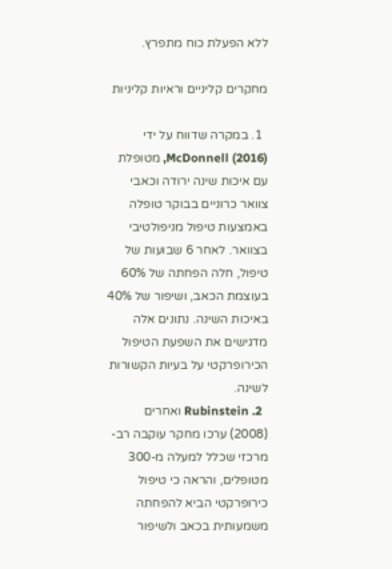ללא הפעלת כוח מתפרץ.

מחקרים קליניים וראיות קליניות

  1. במקרה שדווח על ידי McDonnell (2016), מטופלת עם איכות שינה ירודה וכאבי צוואר כרוניים בבוקר טופלה באמצעות טיפול מניפולטיבי בצוואר. לאחר 6 שבועות של טיפול, חלה הפחתה של 60% בעוצמת הכאב, ושיפור של 40% באיכות השינה. נתונים אלה מדגישים את השפעת הטיפול הכירופרקטי על בעיות הקשורות לשינה.
  2. Rubinstein ואחרים (2008) ערכו מחקר עוקבה רב-מרכזי שכלל למעלה מ-300 מטופלים, והראה כי טיפול כירופרקטי הביא להפחתה משמעותית בכאב ולשיפור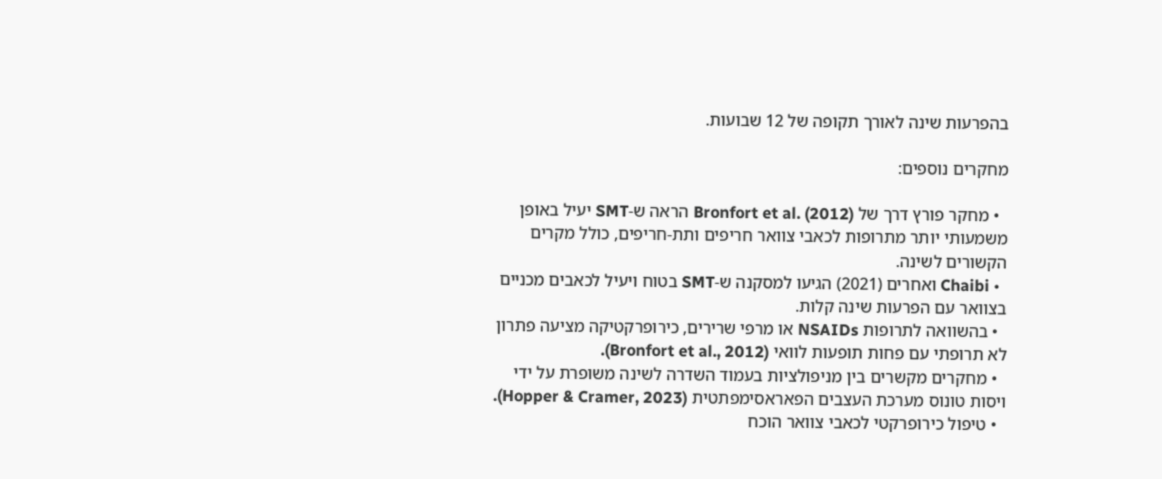בהפרעות שינה לאורך תקופה של 12 שבועות.

מחקרים נוספים:

  • מחקר פורץ דרך של Bronfort et al. (2012) הראה ש-SMT יעיל באופן משמעותי יותר מתרופות לכאבי צוואר חריפים ותת-חריפים, כולל מקרים הקשורים לשינה.
  • Chaibi ואחרים (2021) הגיעו למסקנה ש-SMT בטוח ויעיל לכאבים מכניים בצוואר עם הפרעות שינה קלות.
  • בהשוואה לתרופות NSAIDs או מרפי שרירים, כירופרקטיקה מציעה פתרון לא תרופתי עם פחות תופעות לוואי (Bronfort et al., 2012).
  • מחקרים מקשרים בין מניפולציות בעמוד השדרה לשינה משופרת על ידי ויסות טונוס מערכת העצבים הפאראסימפתטית (Hopper & Cramer, 2023).
  • טיפול כירופרקטי לכאבי צוואר הוכח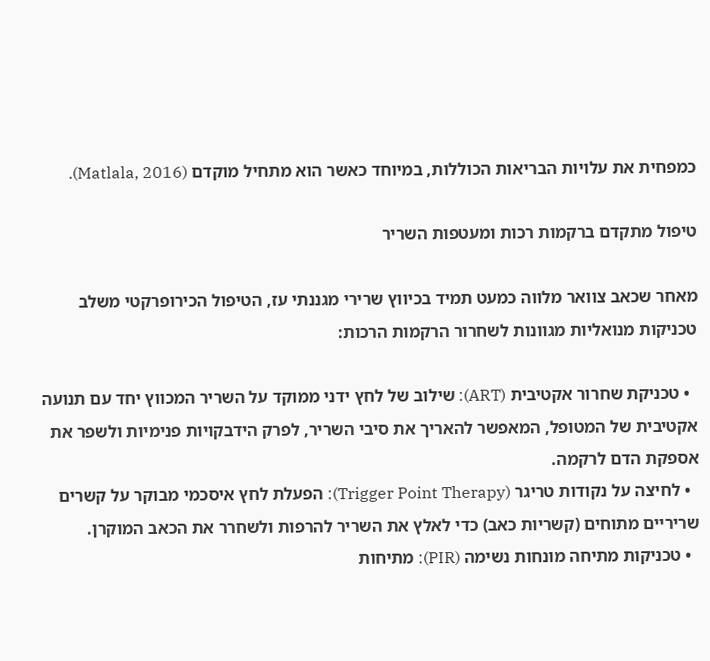כמפחית את עלויות הבריאות הכוללות, במיוחד כאשר הוא מתחיל מוקדם (Matlala, 2016).

טיפול מתקדם ברקמות רכות ומעטפות השריר

מאחר שכאב צוואר מלווה כמעט תמיד בכיווץ שרירי מגננתי עז, הטיפול הכירופרקטי משלב טכניקות מנואליות מגוונות לשחרור הרקמות הרכות:

  • טכניקת שחרור אקטיבית (ART): שילוב של לחץ ידני ממוקד על השריר המכווץ יחד עם תנועה אקטיבית של המטופל, המאפשר להאריך את סיבי השריר, לפרק הידבקויות פנימיות ולשפר את אספקת הדם לרקמה.
  • לחיצה על נקודות טריגר (Trigger Point Therapy): הפעלת לחץ איסכמי מבוקר על קשרים שריריים מתוחים (קשריות כאב) כדי לאלץ את השריר להרפות ולשחרר את הכאב המוקרן.
  • טכניקות מתיחה מונחות נשימה (PIR): מתיחות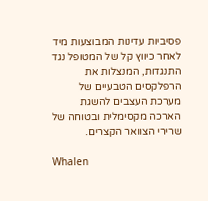פסיביות עדינות המבוצעות מיד לאחר כיווץ קל של המטופל נגד התנגדות, המנצלות את הרפלקסים הטבעיים של מערכת העצבים להשגת הארכה מקסימלית ובטוחה של שרירי הצוואר הקצרים.

Whalen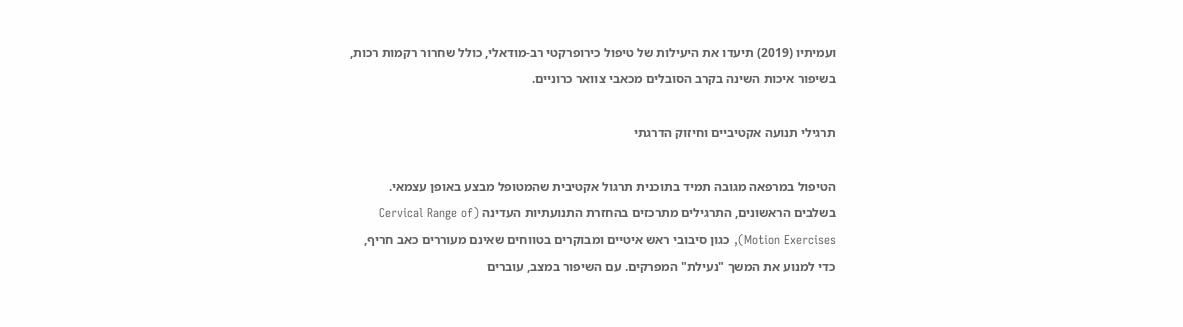ועמיתיו (2019) תיעדו את היעילות של טיפול כירופרקטי רב-מודאלי, כולל שחרור רקמות רכות, בשיפור איכות השינה בקרב הסובלים מכאבי צוואר כרוניים.

תרגילי תנועה אקטיביים וחיזוק הדרגתי

הטיפול במרפאה מגובה תמיד בתוכנית תרגול אקטיבית שהמטופל מבצע באופן עצמאי. בשלבים הראשונים, התרגילים מתרכזים בהחזרת התנועתיות העדינה (Cervical Range of Motion Exercises), כגון סיבובי ראש איטיים ומבוקרים בטווחים שאינם מעוררים כאב חריף, כדי למנוע את המשך "נעילת" המפרקים. עם השיפור במצב, עוברים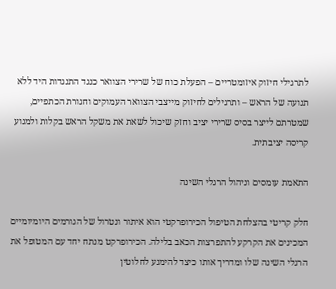לתרגילי חיזוק איזומטריים – הפעלת כוח של שרירי הצוואר כנגד התנגדות היד ללא תנועה של הראש – ותרגילים לחיזוק מייצבי הצוואר העמוקים וחגורת הכתפיים, שמטרתם לייצר בסיס שרירי יציב וחזק שיכול לשאת את משקל הראש בקלות ולמנוע קריסה יציבתית.

התאמת עומסים וניהול הרגלי השינה

חלק קריטי בהצלחת הטיפול הכירופרקטי הוא איתור ונטרול של הגורמים היומיומיים המכינים את הקרקע להתפרצות הכאב בלילה. הכירופרקט מנתח יחד עם המטופל את הרגלי השינה שלו ומדריך אותו כיצד להימנע לחלוטין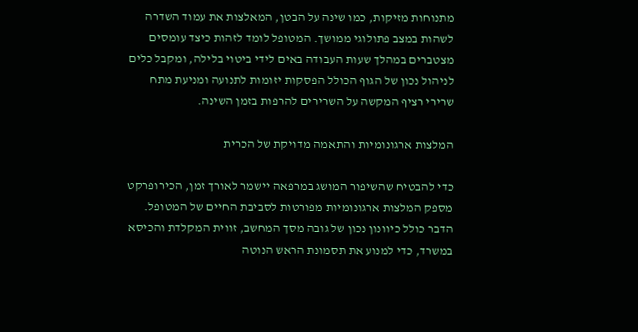מתנוחות מזיקות, כמו שינה על הבטן, המאלצות את עמוד השדרה לשהות במצב פתולוגי ממושך. המטופל לומד לזהות כיצד עומסים מצטברים במהלך שעות העבודה באים לידי ביטוי בלילה, ומקבל כלים לניהול נכון של הגוף הכולל הפסקות יזומות לתנועה ומניעת מתח שרירי רציף המקשה על השרירים להרפות בזמן השינה.

המלצות ארגונומיות והתאמה מדויקת של הכרית

כדי להבטיח שהשיפור המושג במרפאה יישמר לאורך זמן, הכירופרקט מספק המלצות ארגונומיות מפורטות לסביבת החיים של המטופל. הדבר כולל כיוונון נכון של גובה מסך המחשב, זווית המקלדת והכיסא במשרד, כדי למנוע את תסמונת הראש הנוטה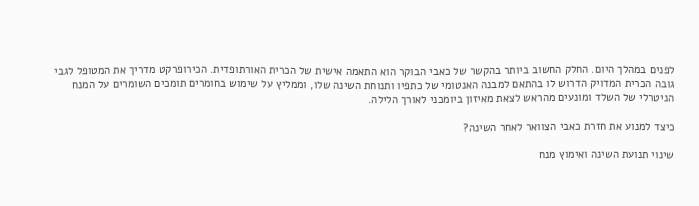לפנים במהלך היום. החלק החשוב ביותר בהקשר של כאבי הבוקר הוא התאמה אישית של הכרית האורתופדית. הכירופרקט מדריך את המטופל לגבי גובה הכרית המדויק הדרוש לו בהתאם למבנה האנטומי של כתפיו ותנוחת השינה שלו, וממליץ על שימוש בחומרים תומכים השומרים על המנח הניטרלי של השלד ומונעים מהראש לצאת מאיזון ביומכני לאורך הלילה.

כיצד למנוע את חזרת כאבי הצוואר לאחר השינה?

שינוי תנועת השינה ואימוץ מנח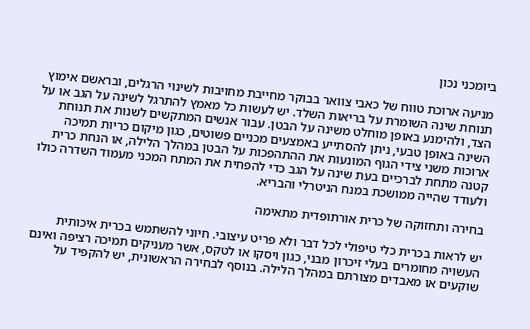ביומכני נכון

מניעה ארוכת טווח של כאבי צוואר בבוקר מחייבת מחויבות לשינוי הרגלים, ובראשם אימוץ תנוחת שינה השומרת על בריאות השלד. יש לעשות כל מאמץ להתרגל לשינה על הגב או על הצד, ולהימנע באופן מוחלט משינה על הבטן. עבור אנשים המתקשים לשנות את תנוחת השינה באופן טבעי, ניתן להסתייע באמצעים מכניים פשוטים, כגון מיקום כריות תמיכה ארוכות משני צידי הגוף המונעות את ההתהפכות על הבטן במהלך הלילה, או הנחת כרית קטנה מתחת לברכיים בעת שינה על הגב כדי להפחית את המתח המכני מעמוד השדרה כולו ולעודד שהייה ממושכת במנח הניטרלי והבריא.

בחירה ותחזוקה של כרית אורתופדית מתאימה

יש לראות בכרית כלי טיפולי לכל דבר ולא פריט עיצובי. חיוני להשתמש בכרית איכותית העשויה מחומרים בעלי זיכרון מבני, כגון ויסקו או לטקס, אשר מעניקים תמיכה רציפה ואינם שוקעים או מאבדים מצורתם במהלך הלילה. בנוסף לבחירה הראשונית, יש להקפיד על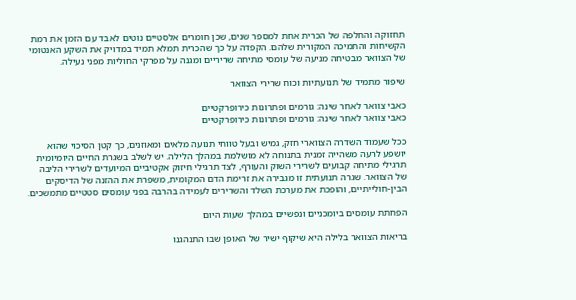תחזוקה והחלפה של הכרית אחת למספר שנים, שכן חומרים אלסטיים נוטים לאבד עם הזמן את רמת הקשיחות והתמיכה המקורית שלהם. הקפדה על כך שהכרית תמלא תמיד במדויק את השקע האנטומי של הצוואר מבטיחה מניעה של עומסי מתיחה שריריים ומגנה על מפרקי החוליות מפני נעילה.

שיפור מתמיד של תנועתיות וכוח שרירי הצוואר

כאבי צוואר לאחר שינה: גורמים ופתרונות כירופרקטיים
כאבי צוואר לאחר שינה: גורמים ופתרונות כירופרקטיים

ככל שעמוד השדרה הצווארי חזק, גמיש ובעל טווחי תנועה מלאים ומאוזנים, כך קטן הסיכוי שהוא יושפע לרעה משהייה זמנית בתנוחה לא מושלמת במהלך הלילה. יש לשלב בשגרת החיים היומיומית תרגילי מתיחה קבועים לשרירי השוק והעורף, לצד תרגילי חיזוק אקטיביים המיועדים לשרירי הליבה של הצוואר. שגרה תנועתית זו מגבירה את זרימת הדם המקומית, משפרת את ההזנה של הדיסקים הבין-חולייתיים, והופכת את מערכת השלד והשרירים לעמידה בהרבה בפני עומסים סטטיים מתמשכים.

הפחתת עומסים ביומכניים ונפשיים במהלך שעות היום

בריאות הצוואר בלילה היא שיקוף ישיר של האופן שבו התנהגנו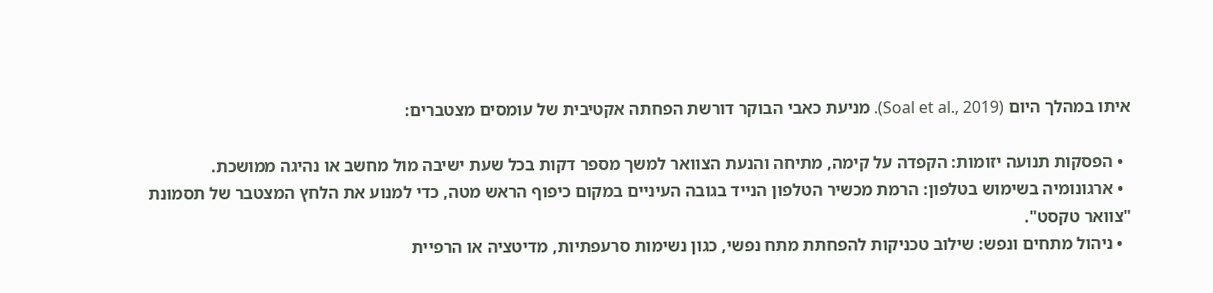איתו במהלך היום (Soal et al., 2019). מניעת כאבי הבוקר דורשת הפחתה אקטיבית של עומסים מצטברים:

  • הפסקות תנועה יזומות: הקפדה על קימה, מתיחה והנעת הצוואר למשך מספר דקות בכל שעת ישיבה מול מחשב או נהיגה ממושכת.
  • ארגונומיה בשימוש בטלפון: הרמת מכשיר הטלפון הנייד בגובה העיניים במקום כיפוף הראש מטה, כדי למנוע את הלחץ המצטבר של תסמונת "צוואר טקסט".
  • ניהול מתחים ונפש: שילוב טכניקות להפחתת מתח נפשי, כגון נשימות סרעפתיות, מדיטציה או הרפיית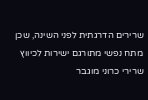שרירים הדרגתית לפני השינה, שכן מתח נפשי מתורגם ישירות לכיווץ שרירי כרוני מוגבר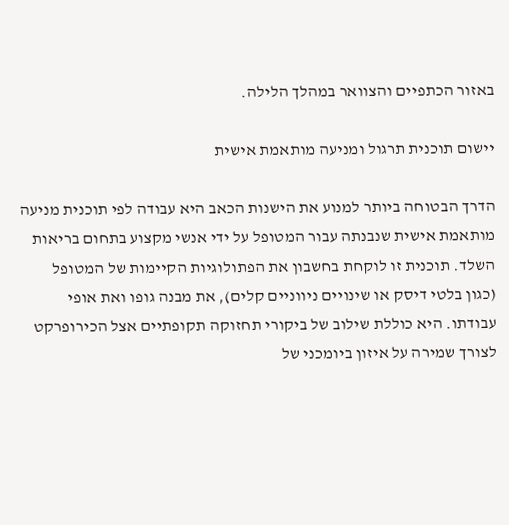באזור הכתפיים והצוואר במהלך הלילה.

יישום תוכנית תרגול ומניעה מותאמת אישית

הדרך הבטוחה ביותר למנוע את הישנות הכאב היא עבודה לפי תוכנית מניעה מותאמת אישית שנבנתה עבור המטופל על ידי אנשי מקצוע בתחום בריאות השלד. תוכנית זו לוקחת בחשבון את הפתולוגיות הקיימות של המטופל (כגון בלטי דיסק או שינויים ניווניים קלים), את מבנה גופו ואת אופי עבודתו. היא כוללת שילוב של ביקורי תחזוקה תקופתיים אצל הכירופרקט לצורך שמירה על איזון ביומכני של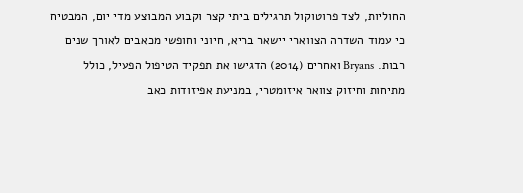החוליות, לצד פרוטוקול תרגילים ביתי קצר וקבוע המבוצע מדי יום, המבטיח כי עמוד השדרה הצווארי יישאר בריא, חיוני וחופשי מכאבים לאורך שנים רבות. Bryans ואחרים (2014) הדגישו את תפקיד הטיפול הפעיל, כולל מתיחות וחיזוק צוואר איזומטרי, במניעת אפיזודות כאב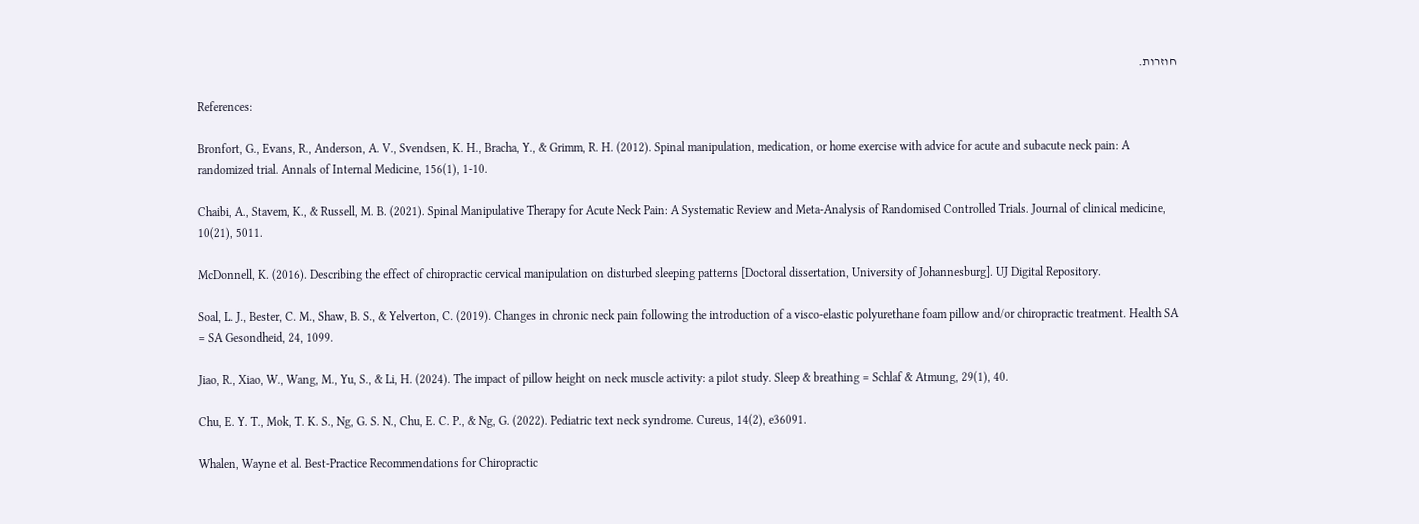חוזרות.

References:

Bronfort, G., Evans, R., Anderson, A. V., Svendsen, K. H., Bracha, Y., & Grimm, R. H. (2012). Spinal manipulation, medication, or home exercise with advice for acute and subacute neck pain: A randomized trial. Annals of Internal Medicine, 156(1), 1-10.

Chaibi, A., Stavem, K., & Russell, M. B. (2021). Spinal Manipulative Therapy for Acute Neck Pain: A Systematic Review and Meta-Analysis of Randomised Controlled Trials. Journal of clinical medicine, 10(21), 5011.

McDonnell, K. (2016). Describing the effect of chiropractic cervical manipulation on disturbed sleeping patterns [Doctoral dissertation, University of Johannesburg]. UJ Digital Repository.

Soal, L. J., Bester, C. M., Shaw, B. S., & Yelverton, C. (2019). Changes in chronic neck pain following the introduction of a visco-elastic polyurethane foam pillow and/or chiropractic treatment. Health SA = SA Gesondheid, 24, 1099.

Jiao, R., Xiao, W., Wang, M., Yu, S., & Li, H. (2024). The impact of pillow height on neck muscle activity: a pilot study. Sleep & breathing = Schlaf & Atmung, 29(1), 40.

Chu, E. Y. T., Mok, T. K. S., Ng, G. S. N., Chu, E. C. P., & Ng, G. (2022). Pediatric text neck syndrome. Cureus, 14(2), e36091.

Whalen, Wayne et al. Best-Practice Recommendations for Chiropractic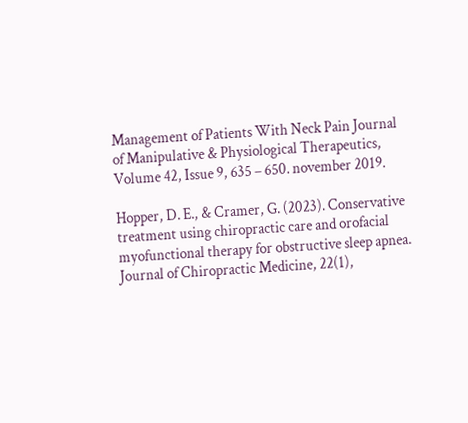Management of Patients With Neck Pain Journal of Manipulative & Physiological Therapeutics, Volume 42, Issue 9, 635 – 650. november 2019.

Hopper, D. E., & Cramer, G. (2023). Conservative treatment using chiropractic care and orofacial myofunctional therapy for obstructive sleep apnea. Journal of Chiropractic Medicine, 22(1),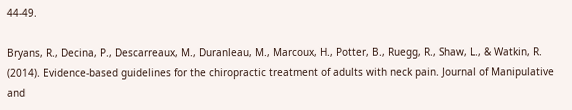44-49.

Bryans, R., Decina, P., Descarreaux, M., Duranleau, M., Marcoux, H., Potter, B., Ruegg, R., Shaw, L., & Watkin, R. (2014). Evidence-based guidelines for the chiropractic treatment of adults with neck pain. Journal of Manipulative and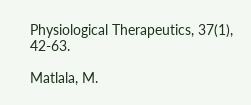Physiological Therapeutics, 37(1), 42-63.

Matlala, M.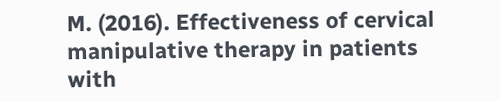M. (2016). Effectiveness of cervical manipulative therapy in patients with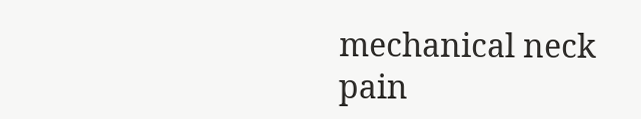mechanical neck pain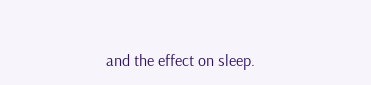and the effect on sleep.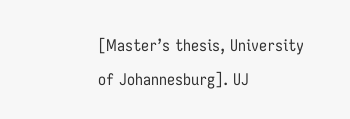[Master’s thesis, University of Johannesburg]. UJ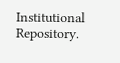Institutional Repository.